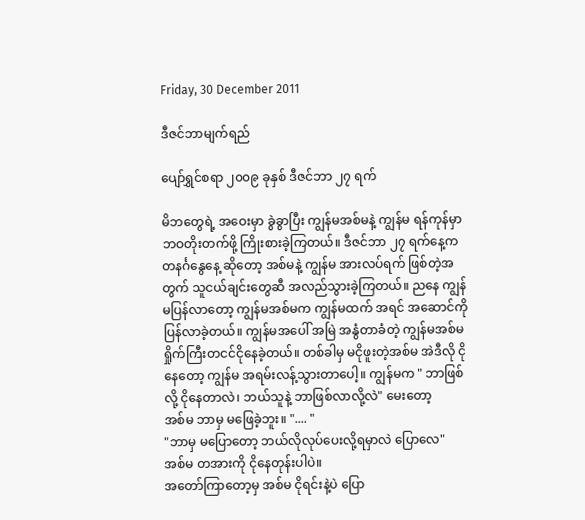Friday, 30 December 2011

ဒီဇင်ဘာမျက်ရည်

ပျော်ရွှင်စရာ ၂၀၀၉ ခုနှစ် ဒီဇင်ဘာ ၂၇ ရက်

မိဘတွေရဲ့ အဝေးမှာ ခွဲခွာပြီး ကျွန်မအစ်မနဲ့ ကျွန်မ ရန်ကုန်မှာ ဘဝတိုးတက်ဖို့ ကြိုးစားခဲ့ကြတယ်။ ဒီဇင်ဘာ ၂၇ ရက်နေ့က တနင်္ဂနွေနေ့ ဆိုတော့ အစ်မနဲ့ ကျွန်မ အားလပ်ရက် ဖြစ်တဲ့အတွက် သူငယ်ချင်းတွေဆီ အလည်သွားခဲ့ကြတယ်။ ညနေ ကျွန်မပြန်လာတော့ ကျွန်မအစ်မက ကျွန်မထက် အရင် အဆောင်ကို ပြန်လာခဲ့တယ်။ ကျွန်မအပေါ် အမြဲ အနွံတာခံတဲ့ ကျွန်မအစ်မရှိုက်ကြီးတငင်ငိုနေခဲ့တယ်။ တစ်ခါမှ မငိုဖူးတဲ့အစ်မ အဲဒီလို ငိုနေတော့ ကျွန်မ အရမ်းလန့်သွားတာပေါ့။ ကျွန်မက " ဘာဖြစ်လို့ ငိုနေတာလဲ၊ ဘယ်သူနဲ့ ဘာဖြစ်လာလို့လဲ" မေးတော့
အစ်မ ဘာမှ မဖြေခဲ့ဘူး။ ".... "
"ဘာမှ မပြောတော့ ဘယ်လိုလုပ်ပေးလို့ရမှာလဲ ပြောလေ"
အစ်မ တအားကို ငိုနေတုန်းပါပဲ။
အတော်ကြာတော့မှ အစ်မ ငိုရင်းနဲ့ပဲ ပြော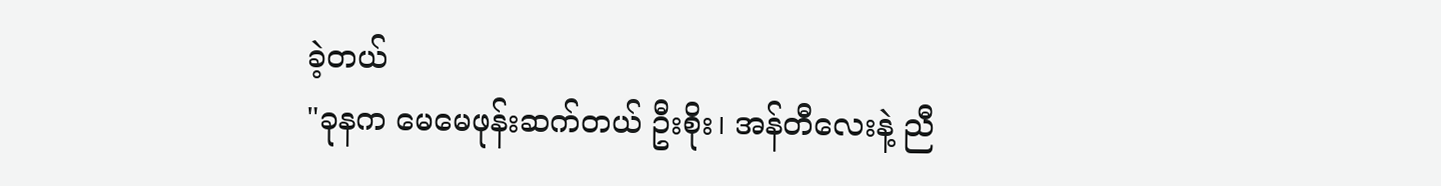ခဲ့တယ်
"ခုနက မေမေဖုန်းဆက်တယ် ဦးစိုး၊ အန်တီလေးနဲ့ ညီ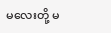မလေးတို့ မ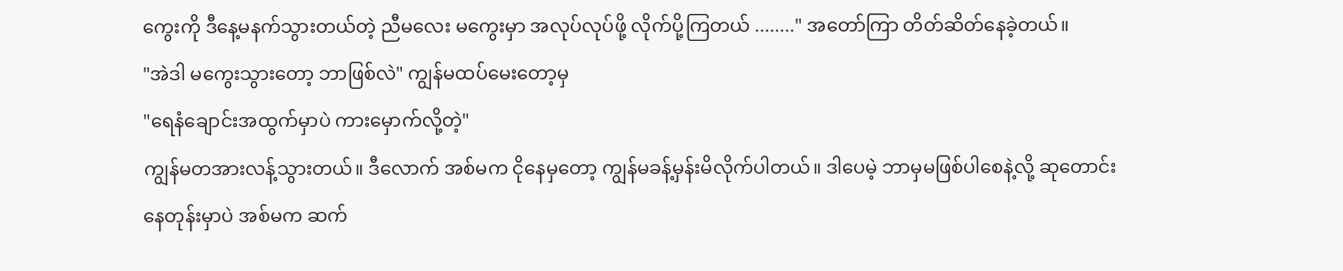ကွေးကို ဒီနေ့မနက်သွားတယ်တဲ့ ညီမလေး မကွေးမှာ အလုပ်လုပ်ဖို့ လိုက်ပို့ကြတယ် ........" အတော်ကြာ တိတ်ဆိတ်နေခဲ့တယ်။
"အဲဒါ မကွေးသွားတော့ ဘာဖြစ်လဲ" ကျွန်မထပ်မေးတော့မှ
"ရေနံချောင်းအထွက်မှာပဲ ကားမှောက်လို့တဲ့"
ကျွန်မတအားလန့်သွားတယ်။ ဒီလောက် အစ်မက ငိုနေမှတော့ ကျွန်မခန့်မှန်းမိလိုက်ပါတယ်။ ဒါပေမဲ့ ဘာမှမဖြစ်ပါစေနဲ့လို့ ဆုတောင်းနေတုန်းမှာပဲ အစ်မက ဆက်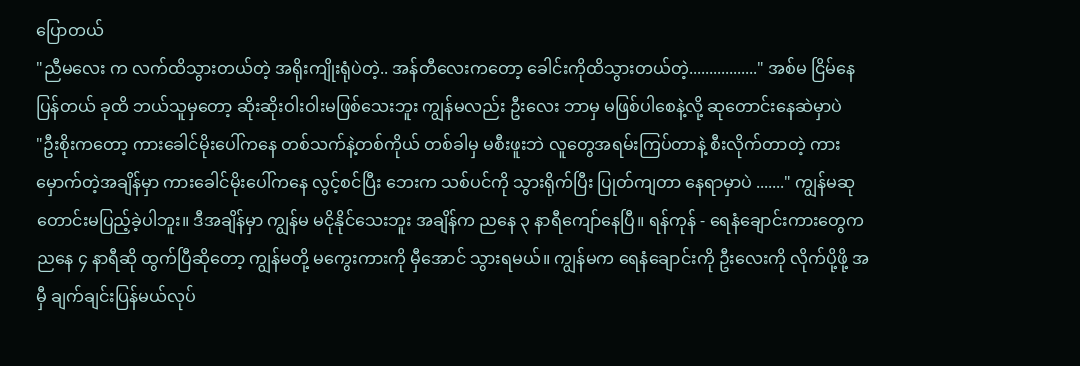ပြောတယ်
"ညီမလေး က လက်ထိသွားတယ်တဲ့ အရိုးကျိုးရုံပဲတဲ့.. အန်တီလေးကတော့ ခေါင်းကိုထိသွားတယ်တဲ့................." အစ်မ ငြိမ်နေပြန်တယ် ခုထိ ဘယ်သူမှတော့ ဆိုးဆိုးဝါးဝါးမဖြစ်သေးဘူး ကျွန်မလည်း ဦးလေး ဘာမှ မဖြစ်ပါစေနဲ့လို့ ဆုတောင်းနေဆဲမှာပဲ
"ဦးစိုးကတော့ ကားခေါင်မိုးပေါ်ကနေ တစ်သက်နဲ့တစ်ကိုယ် တစ်ခါမှ မစီးဖူးဘဲ လူတွေအရမ်းကြပ်တာနဲ့ စီးလိုက်တာတဲ့ ကားမှောက်တဲ့အချိန်မှာ ကားခေါင်မိုးပေါ်ကနေ လွင့်စင်ပြီး ဘေးက သစ်ပင်ကို သွားရိုက်ပြီး ပြုတ်ကျတာ နေရာမှာပဲ ......." ကျွန်မဆုတောင်းမပြည့်ခဲ့ပါဘူး။ ဒီအချိန်မှာ ကျွန်မ မငိုနိုင်သေးဘူး အချိန်က ညနေ ၃ နာရီကျော်နေပြီ။ ရန်ကုန် - ရေနံချောင်းကားတွေက ညနေ ၄ နာရီဆို ထွက်ပြီဆိုတော့ ကျွန်မတို့ မကွေးကားကို မှီအောင် သွားရမယ်။ ကျွန်မက ရေနံချောင်းကို ဦးလေးကို လိုက်ပို့ဖို့ အမှီ ချက်ချင်းပြန်မယ်လုပ်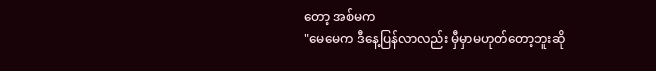တော့ အစ်မက
"မေမေက ဒီနေ့ပြန်လာလည်း မှီမှာမဟုတ်တော့ဘူးဆို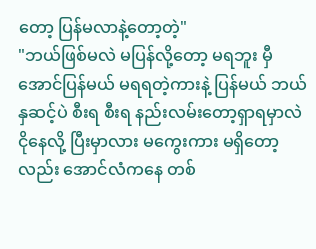တော့ ပြန်မလာနဲ့တော့တဲ့"
"ဘယ်ဖြစ်မလဲ မပြန်လို့တော့ မရဘူး မှီအောင်ပြန်မယ် မရရတဲ့ကားနဲ့ ပြန်မယ် ဘယ်နှဆင့်ပဲ စီးရ စီးရ နည်းလမ်းတော့ရှာရမှာလဲ ငိုနေလို့ ပြီးမှာလား မကွေးကား မရှိတော့လည်း အောင်လံကနေ တစ်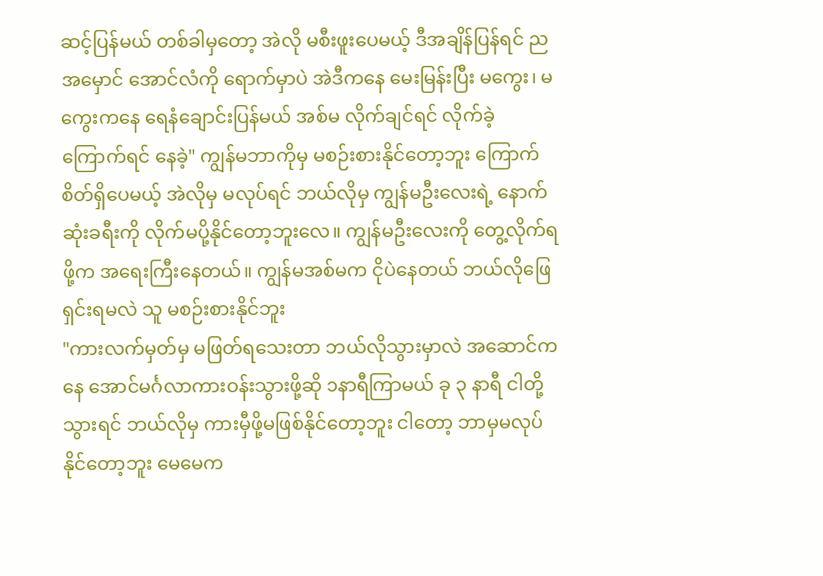ဆင့်ပြန်မယ် တစ်ခါမှတော့ အဲလို မစီးဖူးပေမယ့် ဒီအချိန်ပြန်ရင် ညအမှောင် အောင်လံကို ရောက်မှာပဲ အဲဒီကနေ မေးမြန်းပြီး မကွေး၊ မကွေးကနေ ရေနံချောင်းပြန်မယ် အစ်မ လိုက်ချင်ရင် လိုက်ခဲ့ ကြောက်ရင် နေခဲ့" ကျွန်မဘာကိုမှ မစဉ်းစားနိုင်တော့ဘူး ကြောက်စိတ်ရှိပေမယ့် အဲလိုမှ မလုပ်ရင် ဘယ်လိုမှ ကျွန်မဦးလေးရဲ့ နောက်ဆုံးခရီးကို လိုက်မပို့နိုင်တော့ဘူးလေ။ ကျွန်မဦးလေးကို တွေ့လိုက်ရဖို့က အရေးကြီးနေတယ်။ ကျွန်မအစ်မက ငိုပဲနေတယ် ဘယ်လိုဖြေရှင်းရမလဲ သူ မစဉ်းစားနိုင်ဘူး
"ကားလက်မှတ်မှ မဖြတ်ရသေးတာ ဘယ်လိုသွားမှာလဲ အဆောင်ကနေ အောင်မင်္ဂလာကားဝန်းသွားဖို့ဆို ၁နာရီကြာမယ် ခု ၃ နာရီ ငါတို့သွားရင် ဘယ်လိုမှ ကားမှီဖို့မဖြစ်နိုင်တော့ဘူး ငါတော့ ဘာမှမလုပ်နိုင်တော့ဘူး မေမေက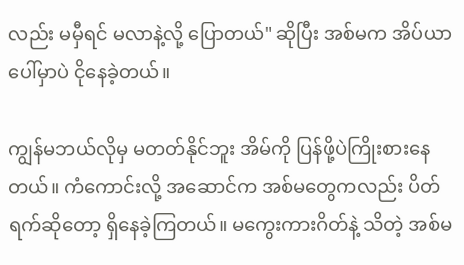လည်း မမှီရင် မလာနဲ့လို့ ပြောတယ်" ဆိုပြီး အစ်မက အိပ်ယာပေါ်မှာပဲ ငိုနေခဲ့တယ်။

ကျွန်မဘယ်လိုမှ မတတ်နိုင်ဘူး အိမ်ကို ပြန်ဖို့ပဲကြိုးစားနေတယ်။ ကံကောင်းလို့ အဆောင်က အစ်မတွေကလည်း ပိတ်ရက်ဆိုတော့ ရှိနေခဲ့ကြတယ်။ မကွေးကားဂိတ်နဲ့ သိတဲ့ အစ်မ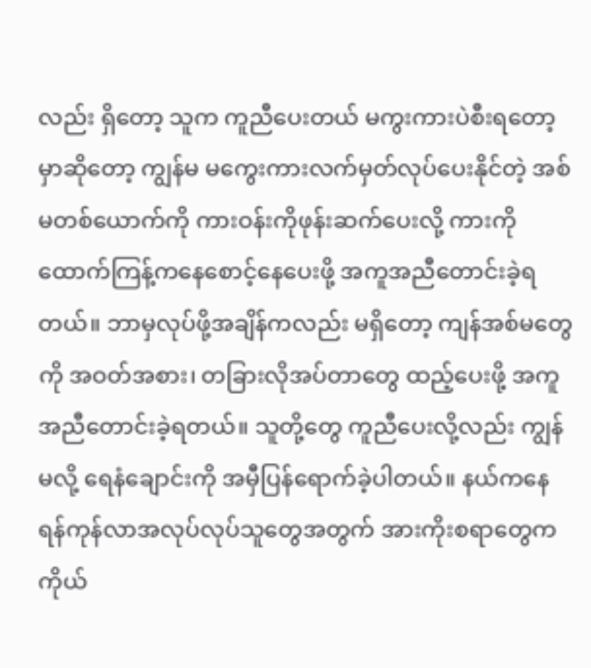လည်း ရှိတော့ သူက ကူညီပေးတယ် မကွးကားပဲစီးရတော့မှာဆိုတော့ ကျွန်မ မကွေးကားလက်မှတ်လုပ်ပေးနိုင်တဲ့ အစ်မတစ်ယောက်ကို ကားဝန်းကိုဖုန်းဆက်ပေးလို့ ကားကို ထောက်ကြန့်ကနေစောင့်နေပေးဖို့ အကူအညီတောင်းခဲ့ရတယ်။ ဘာမှလုပ်ဖို့အချိန်ကလည်း မရှိတော့ ကျန်အစ်မတွေကို အဝတ်အစား၊ တခြားလိုအပ်တာတွေ ထည့်ပေးဖို့ အကူအညီတောင်းခဲ့ရတယ်။ သူတို့တွေ ကူညီပေးလို့လည်း ကျွန်မလို့ ရေနံချောင်းကို အမှီပြန်ရောက်ခဲ့ပါတယ်။ နယ်ကနေ ရန်ကုန်လာအလုပ်လုပ်သူတွေအတွက် အားကိုးစရာတွေက ကိုယ်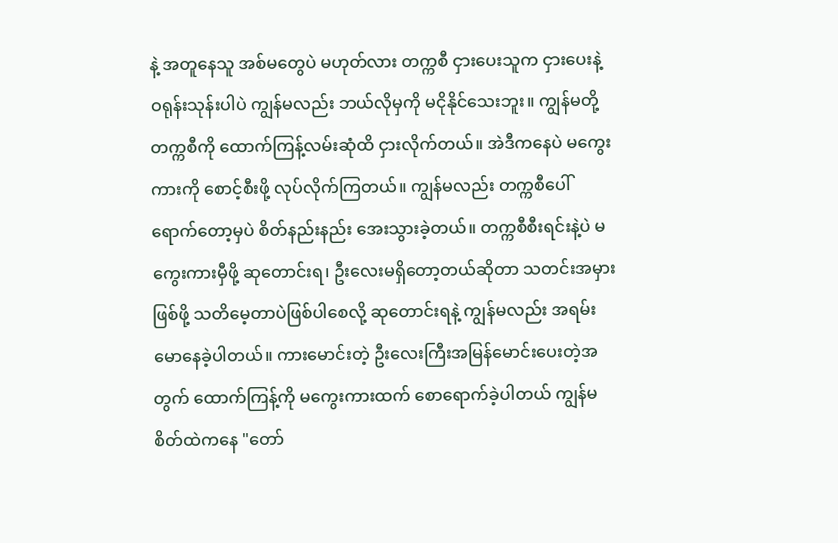နဲ့ အတူနေသူ အစ်မတွေပဲ မဟုတ်လား တက္ကစီ ငှားပေးသူက ငှားပေးနဲ့ ဝရုန်းသုန်းပါပဲ ကျွန်မလည်း ဘယ်လိုမှကို မငိုနိုင်သေးဘူး။ ကျွန်မတို့ တက္ကစီကို ထောက်ကြန့်လမ်းဆုံထိ ငှားလိုက်တယ်။ အဲဒီကနေပဲ မကွေးကားကို စောင့်စီးဖို့ လုပ်လိုက်ကြတယ်။ ကျွန်မလည်း တက္ကစီပေါ်ရောက်တော့မှပဲ စိတ်နည်းနည်း အေးသွားခဲ့တယ်။ တက္ကစီစီးရင်းနဲ့ပဲ မကွေးကားမှီဖို့ ဆုတောင်းရ၊ ဦးလေးမရှိတော့တယ်ဆိုတာ သတင်းအမှားဖြစ်ဖို့ သတိမေ့တာပဲဖြစ်ပါစေလို့ ဆုတောင်းရနဲ့ ကျွန်မလည်း အရမ်းမောနေခဲ့ပါတယ်။ ကားမောင်းတဲ့ ဦးလေးကြီးအမြန်မောင်းပေးတဲ့အတွက် ထောက်ကြန့်ကို မကွေးကားထက် စောရောက်ခဲ့ပါတယ် ကျွန်မစိတ်ထဲကနေ "တော်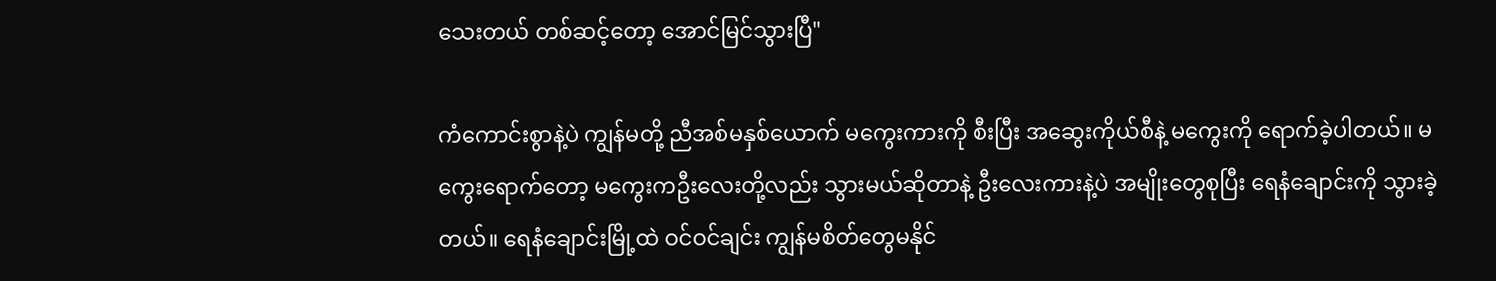သေးတယ် တစ်ဆင့်တော့ အောင်မြင်သွားပြီ"

ကံကောင်းစွာနဲ့ပဲ ကျွန်မတို့ ညီအစ်မနှစ်ယောက် မကွေးကားကို စီးပြီး အဆွေးကိုယ်စီနဲ့ မကွေးကို ရောက်ခဲ့ပါတယ်။ မကွေးရောက်တော့ မကွေးကဦးလေးတို့လည်း သွားမယ်ဆိုတာနဲ့ ဦးလေးကားနဲ့ပဲ အမျိုးတွေစုပြီး ရေနံချောင်းကို သွားခဲ့တယ်။ ရေနံချောင်းမြို့ထဲ ဝင်ဝင်ချင်း ကျွန်မစိတ်တွေမနိုင်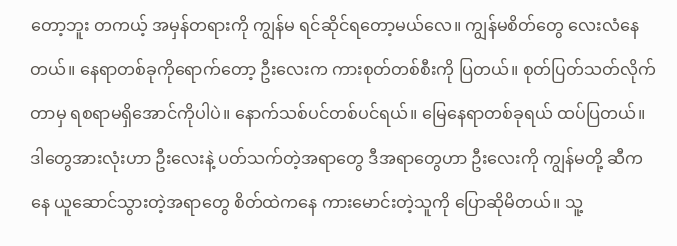တော့ဘူး တကယ့် အမှန်တရားကို ကျွန်မ ရင်ဆိုင်ရတော့မယ်လေ။ ကျွန်မစိတ်တွေ လေးလံနေတယ်။ နေရာတစ်ခုကိုရောက်တော့ ဦးလေးက ကားစုတ်တစ်စီးကို ပြတယ်။ စုတ်ပြတ်သတ်လိုက်တာမှ ရစရာမရှိအောင်ကိုပါပဲ။ နောက်သစ်ပင်တစ်ပင်ရယ်။ မြေနေရာတစ်ခုရယ် ထပ်ပြတယ်။ ဒါတွေအားလုံးဟာ ဦးလေးနဲ့ ပတ်သက်တဲ့အရာတွေ ဒီအရာတွေဟာ ဦးလေးကို ကျွန်မတို့ ဆီကနေ ယူဆောင်သွားတဲ့အရာတွေ စိတ်ထဲကနေ ကားမောင်းတဲ့သူကို ပြောဆိုမိတယ်။ သူ့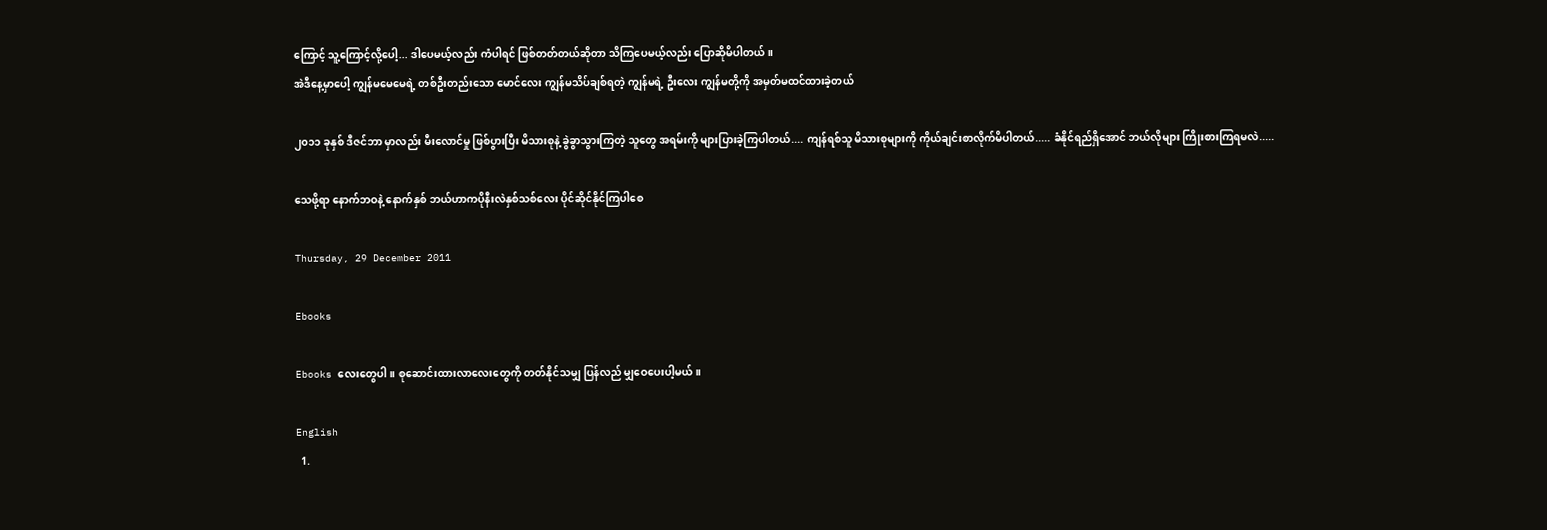ကြောင့် သူ့ကြောင့်လို့ပေါ့... ဒါပေမယ့်လည်း ကံပါရင် ဖြစ်တတ်တယ်ဆိုတာ သိကြပေမယ့်လည်း ပြောဆိုမိပါတယ်။
အဲဒီနေ့မှာပေါ့ ကျွန်မမေမေရဲ့ တစ်ဦးတည်းသော မောင်လေး ကျွန်မသိပ်ချစ်ရတဲ့ ကျွန်မရဲ့ ဦးလေး ကျွန်မတို့ကို အမှတ်မထင်ထားခဲ့တယ်

၂၀၁၁ ခုနှစ် ဒီဇင်ဘာ မှာလည်း မီးလောင်မှု ဖြစ်ပွားပြီး မိသားစုနဲ့ ခွဲခွာသွားကြတဲ့ သူတွေ အရမ်းကို များပြားခဲ့ကြပါတယ်.... ကျန်ရစ်သူ မိသားစုများကို ကိုယ်ချင်းစာလိုက်မိပါတယ်..... ခံနိုင်ရည်ရှိအောင် ဘယ်လိုများ ကြိုးစားကြရမလဲ.....

သေဖို့ရာ နောက်ဘဝနဲ့ နောက်နှစ် ဘယ်ဟာကပိုနီးလဲနှစ်သစ်လေး ပိုင်ဆိုင်နိုင်ကြပါစေ

Thursday, 29 December 2011

Ebooks

Ebooks လေးတွေပါ။ စုဆောင်းထားလာလေးတွေကို တတ်နိုင်သမျှ ပြန်လည် မျှဝေပေးပါ့မယ်။

English
  1.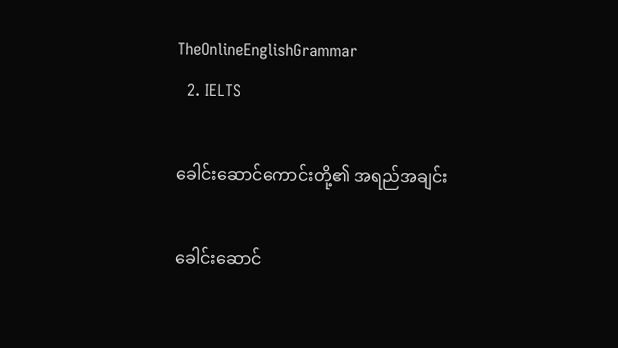TheOnlineEnglishGrammar
  2. IELTS

ခေါင်းဆောင်ကောင်းတို့၏ အရည်အချင်း

ခေါင်းဆောင်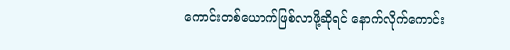ကောင်းတစ်ယောက်ဖြစ်လာဖို့ဆိုရင် နောက်လိုက်ကောင်း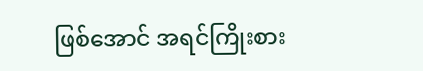ဖြစ်အောင် အရင်ကြိုးစား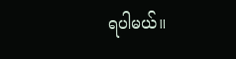ရပါမယ်။